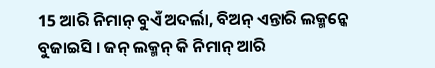15 ଆରି ନିମାନ୍ ବୁଏଁ ଅଦର୍ଲା, ବିଅନ୍ ଏନ୍ତାରି ଲକ୍ମନ୍କେ ବୁଜାଇସି । ଜନ୍ ଲକ୍ମନ୍ କି ନିମାନ୍ ଆରି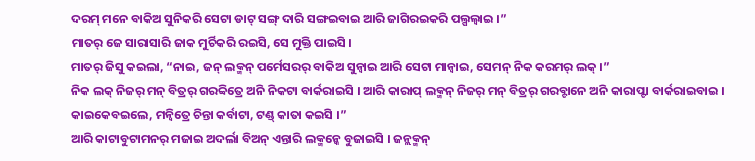ଦରମ୍ ମନେ ବାକିଅ ସୁନିକରି ସେଟା ଡାଟ୍ ସଙ୍ଗ୍ ଦାରି ସଙ୍ଗଇବାଇ ଆରି ଜାଗିରଇକରି ପଲ୍ପଲ୍ବାଇ ।”
ମାତର୍ ଜେ ସାରାସାରି ଜାକ ମୁର୍ଚିକରି ରଇସି, ସେ ମୁକ୍ତି ପାଇସି ।
ମାତର୍ ଜିସୁ କଇଲା, “ନାଇ, ଜନ୍ ଲକ୍ମନ୍ ପର୍ମେସରର୍ ବାକିଅ ସୁନ୍ବାଇ ଆରି ସେଟା ମାନ୍ବାଇ, ସେମନ୍ ନିକ କରମର୍ ଲକ୍ ।”
ନିକ ଲକ୍ ନିଜର୍ ମନ୍ ବିତ୍ରର୍ ଗରବ୍ବିତ୍ରେ ଅନି ନିକଟା ବାର୍କରାଇସି । ଆରି କାରାପ୍ ଲକ୍ମନ୍ ନିଜର୍ ମନ୍ ବିତ୍ରର୍ ଗରବ୍ଟାନେ ଅନି କାରାପ୍ଟା ବାର୍କରାଇବାଇ । କାଇକେବଇଲେ, ମନ୍ବିତ୍ରେ ଚିନ୍ତା କର୍ବାଟା, ଟଣ୍ଡ୍ କାତା କଇସି ।”
ଆରି କାଟାବୁଟାମନର୍ ମଜାଇ ଅଦର୍ଲା ବିଅନ୍ ଏନ୍ତାରି ଲକ୍ମନ୍କେ ବୁଜାଇସି । ଜନ୍ଲକ୍ମନ୍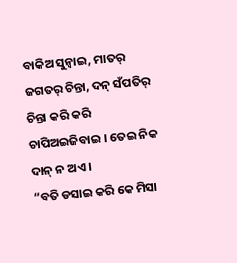ବାକିଅ ସୁନ୍ବାଇ, ମାତର୍ ଜଗତର୍ ଚିନ୍ତା, ଦନ୍ ସଁପତିର୍ ଚିନ୍ତା କରି କରି ଚାପିଅଇଜିବାଇ । ତେଇ ନିକ ଦାନ୍ ନ ଅଏ ।
“ବତି ଡସାଇ କରି କେ ମିସା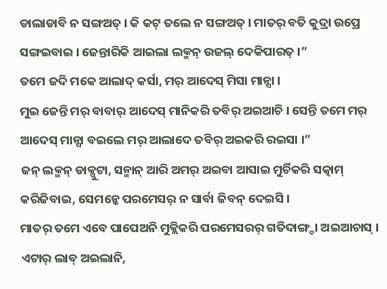ଡାଲାଡାବି ନ ସଙ୍ଗଅତ୍ । କି କଟ୍ ତଲେ ନ ସଙ୍ଗଅତ୍ । ମାତର୍ ବତି କୁଦ୍ରା ଉପ୍ରେ ସଙ୍ଗଇବାଇ । ଜେନ୍ତାରିକି ଆଇଲା ଲକ୍ମନ୍ ଉଜଲ୍ ଦେକିପାରତ୍ ।”
ତମେ ଜଦି ମକେ ଆଲାଦ୍ କର୍ସା, ମର୍ ଆଦେସ୍ ମିସା ମାନ୍ସା ।
ମୁଇ ଜେନ୍ତି ମର୍ ବାବାର୍ ଆଦେସ୍ ମାନିକରି ତବିର୍ ଅଇଆଚି । ସେନ୍ତି ତମେ ମର୍ ଆଦେସ୍ ମାନ୍ସା ବଇଲେ ମର୍ ଆଲାଦେ ତବିର୍ ଅଇକରି ରଇସା ।”
ଜନ୍ ଲକ୍ମନ୍ ଡାକ୍ପୁଟା, ସନ୍ମାନ୍ ଆରି ଅମର୍ ଅଇବା ଆସାଇ ମୁର୍ଚିକରି ସତ୍କାମ୍ କରିଜିବାଇ, ସେମନ୍କେ ପରମେସର୍ ନ ସାର୍ବା ଜିବନ୍ ଦେଇସି ।
ମାତର୍ ତମେ ଏବେ ପାପେଅନି ମୁକ୍ଲିକରି ପରମେସରର୍ ଗତିଦାଙ୍ଗ୍ଡା ଅଇଆଚାସ୍ । ଏଟାର୍ ଲାବ୍ ଅଇଲାନି,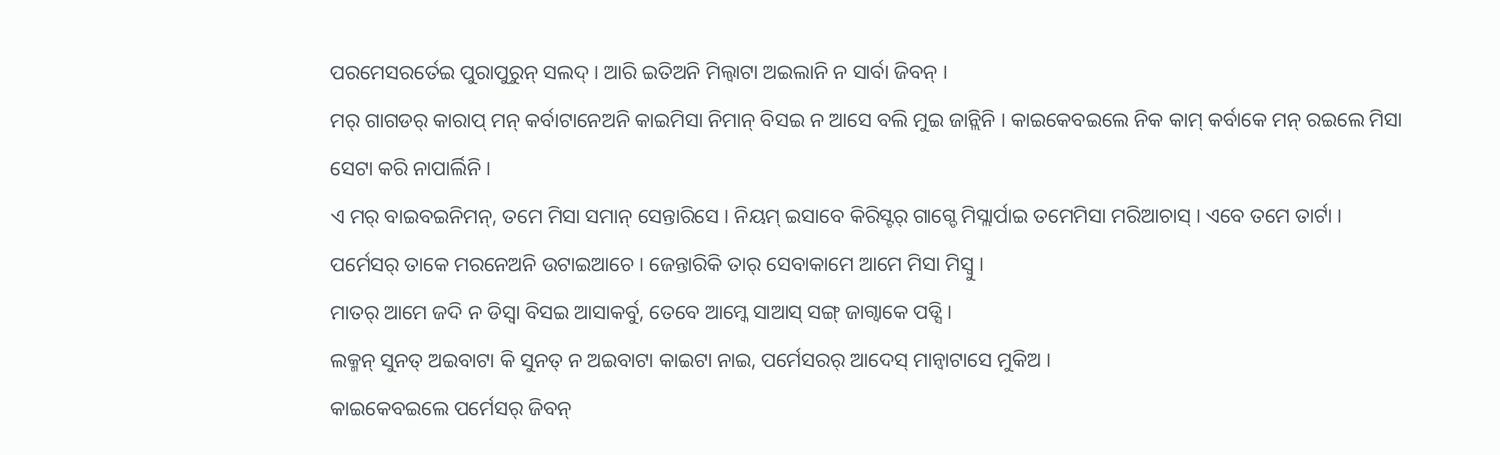ପରମେସରର୍ତେଇ ପୁରାପୁରୁନ୍ ସଲଦ୍ । ଆରି ଇତିଅନି ମିଲ୍ବାଟା ଅଇଲାନି ନ ସାର୍ବା ଜିବନ୍ ।
ମର୍ ଗାଗଡର୍ କାରାପ୍ ମନ୍ କର୍ବାଟାନେଅନି କାଇମିସା ନିମାନ୍ ବିସଇ ନ ଆସେ ବଲି ମୁଇ ଜାନ୍ଲିନି । କାଇକେବଇଲେ ନିକ କାମ୍ କର୍ବାକେ ମନ୍ ରଇଲେ ମିସା ସେଟା କରି ନାପାର୍ଲିନି ।
ଏ ମର୍ ବାଇବଇନିମନ୍, ତମେ ମିସା ସମାନ୍ ସେନ୍ତାରିସେ । ନିୟମ୍ ଇସାବେ କିରିସ୍ଟର୍ ଗାଗ୍ଡେ ମିସ୍ଲାର୍ପାଇ ତମେମିସା ମରିଆଚାସ୍ । ଏବେ ତମେ ତାର୍ଟା । ପର୍ମେସର୍ ତାକେ ମରନେଅନି ଉଟାଇଆଚେ । ଜେନ୍ତାରିକି ତାର୍ ସେବାକାମେ ଆମେ ମିସା ମିସ୍ବୁ ।
ମାତର୍ ଆମେ ଜଦି ନ ଡିସ୍ବା ବିସଇ ଆସାକର୍ବୁ, ତେବେ ଆମ୍କେ ସାଆସ୍ ସଙ୍ଗ୍ ଜାଗ୍ବାକେ ପଡ୍ସି ।
ଲକ୍ମନ୍ ସୁନତ୍ ଅଇବାଟା କି ସୁନତ୍ ନ ଅଇବାଟା କାଇଟା ନାଇ, ପର୍ମେସରର୍ ଆଦେସ୍ ମାନ୍ବାଟାସେ ମୁକିଅ ।
କାଇକେବଇଲେ ପର୍ମେସର୍ ଜିବନ୍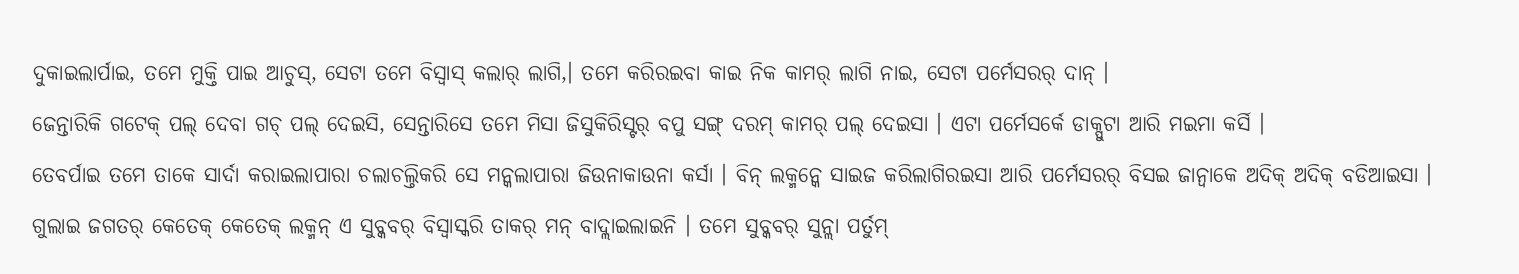ଦୁକାଇଲାର୍ପାଇ, ତମେ ମୁକ୍ତି ପାଇ ଆଚୁସ୍, ସେଟା ତମେ ବିସ୍ବାସ୍ କଲାର୍ ଲାଗି,। ତମେ କରିରଇବା କାଇ ନିକ କାମର୍ ଲାଗି ନାଇ, ସେଟା ପର୍ମେସରର୍ ଦାନ୍ ।
ଜେନ୍ତାରିକି ଗଟେକ୍ ପଲ୍ ଦେବା ଗଚ୍ ପଲ୍ ଦେଇସି, ସେନ୍ତାରିସେ ତମେ ମିସା ଜିସୁକିରିସ୍ଟର୍ ବପୁ ସଙ୍ଗ୍ ଦରମ୍ କାମର୍ ପଲ୍ ଦେଇସା । ଏଟା ପର୍ମେସର୍କେ ଡାକ୍ପୁଟା ଆରି ମଇମା କର୍ସି ।
ତେବର୍ପାଇ ତମେ ତାକେ ସାର୍ଦା କରାଇଲାପାରା ଚଲାଚଲ୍ତିକରି ସେ ମନ୍କଲାପାରା ଜିଉନାକାଉନା କର୍ସା । ବିନ୍ ଲକ୍ମନ୍କେ ସାଇଜ କରିଲାଗିରଇସା ଆରି ପର୍ମେସରର୍ ବିସଇ ଜାନ୍ବାକେ ଅଦିକ୍ ଅଦିକ୍ ବଡିଆଇସା ।
ଗୁଲାଇ ଜଗତର୍ କେତେକ୍ କେତେକ୍ ଲକ୍ମନ୍ ଏ ସୁବ୍କବର୍ ବିସ୍ବାସ୍କରି ତାକର୍ ମନ୍ ବାଦ୍ଲାଇଲାଇନି । ତମେ ସୁବ୍କବର୍ ସୁନ୍ଲା ପର୍ତୁମ୍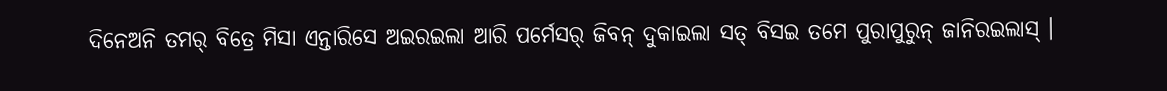ଦିନେଅନି ତମର୍ ବିତ୍ରେ ମିସା ଏନ୍ତାରିସେ ଅଇରଇଲା ଆରି ପର୍ମେସର୍ ଜିବନ୍ ଦୁକାଇଲା ସତ୍ ବିସଇ ତମେ ପୁରାପୁରୁନ୍ ଜାନିରଇଲାସ୍ ।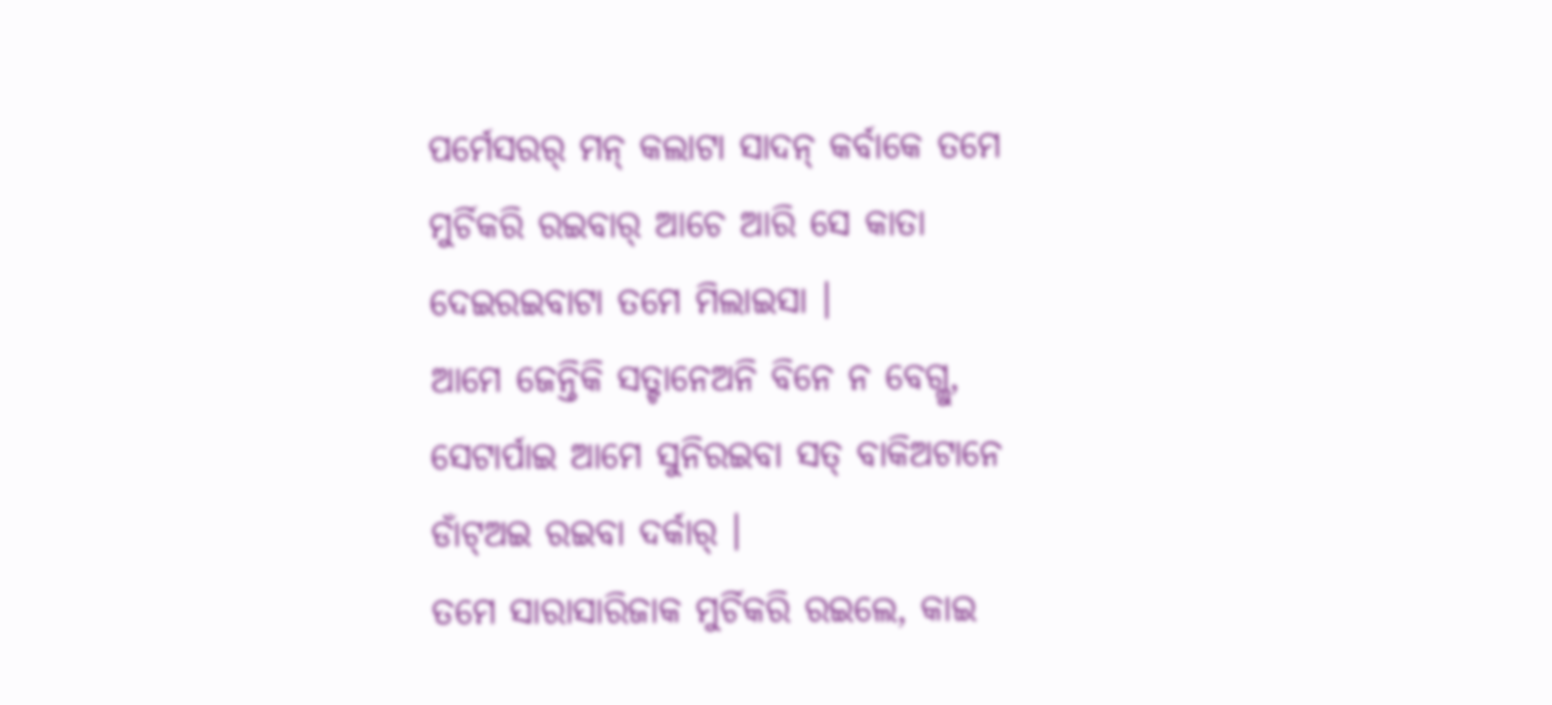ପର୍ମେସରର୍ ମନ୍ କଲାଟା ସାଦନ୍ କର୍ବାକେ ତମେ ମୁର୍ଚିକରି ରଇବାର୍ ଆଚେ ଆରି ସେ କାତା ଦେଇରଇବାଟା ତମେ ମିଲାଇସା ।
ଆମେ ଜେନ୍ତିକି ସତ୍ଟାନେଅନି ବିନେ ନ ବେଗ୍ଲୁ, ସେଟାର୍ପାଇ ଆମେ ସୁନିରଇବା ସତ୍ ବାକିଅଟାନେ ଡାଁଟ୍ଅଇ ରଇବା ଦର୍କାର୍ ।
ତମେ ସାରାସାରିଜାକ ମୁର୍ଚିକରି ରଇଲେ, କାଇ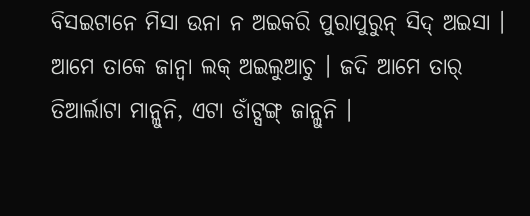ବିସଇଟାନେ ମିସା ଉନା ନ ଅଇକରି ପୁରାପୁରୁନ୍ ସିଦ୍ ଅଇସା ।
ଆମେ ତାକେ ଜାନ୍ବା ଲକ୍ ଅଇଲୁଆଚୁ । ଜଦି ଆମେ ତାର୍ ତିଆର୍ଲାଟା ମାନ୍ଲୁନି, ଏଟା ଡାଁଟ୍ସଙ୍ଗ୍ ଜାନ୍ଲୁନି ।